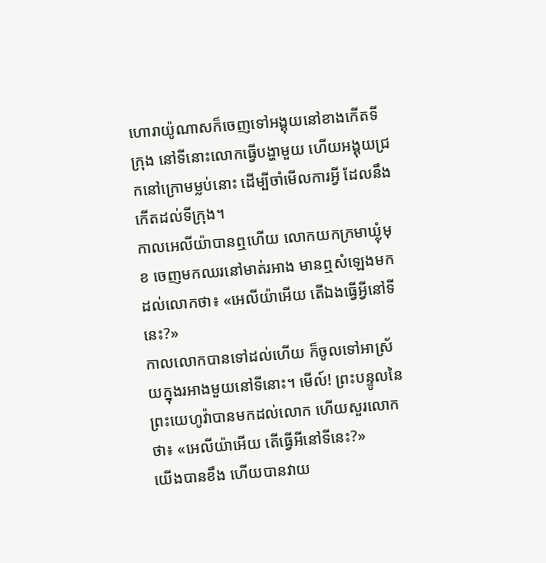ហោរាយ៉ូណាសក៏ចេញទៅអង្គុយនៅខាងកើតទីក្រុង នៅទីនោះលោកធ្វើបង្ហាមួយ ហើយអង្គុយជ្រកនៅក្រោមម្លប់នោះ ដើម្បីចាំមើលការអ្វី ដែលនឹងកើតដល់ទីក្រុង។
កាលអេលីយ៉ាបានឮហើយ លោកយកក្រមាឃ្លុំមុខ ចេញមកឈរនៅមាត់រអាង មានឮសំឡេងមកដល់លោកថា៖ «អេលីយ៉ាអើយ តើឯងធ្វើអ្វីនៅទីនេះ?»
កាលលោកបានទៅដល់ហើយ ក៏ចូលទៅអាស្រ័យក្នុងរអាងមួយនៅទីនោះ។ មើល៍! ព្រះបន្ទូលនៃព្រះយេហូវ៉ាបានមកដល់លោក ហើយសួរលោកថា៖ «អេលីយ៉ាអើយ តើធ្វើអីនៅទីនេះ?»
យើងបានខឹង ហើយបានវាយ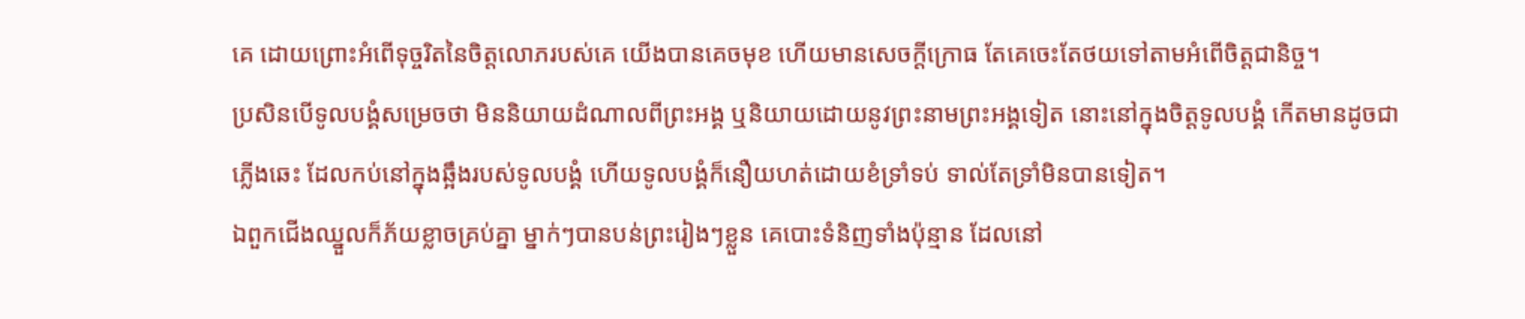គេ ដោយព្រោះអំពើទុច្ចរិតនៃចិត្តលោភរបស់គេ យើងបានគេចមុខ ហើយមានសេចក្ដីក្រោធ តែគេចេះតែថយទៅតាមអំពើចិត្តជានិច្ច។
ប្រសិនបើទូលបង្គំសម្រេចថា មិននិយាយដំណាលពីព្រះអង្គ ឬនិយាយដោយនូវព្រះនាមព្រះអង្គទៀត នោះនៅក្នុងចិត្តទូលបង្គំ កើតមានដូចជាភ្លើងឆេះ ដែលកប់នៅក្នុងឆ្អឹងរបស់ទូលបង្គំ ហើយទូលបង្គំក៏នឿយហត់ដោយខំទ្រាំទប់ ទាល់តែទ្រាំមិនបានទៀត។
ឯពួកជើងឈ្នួលក៏ភ័យខ្លាចគ្រប់គ្នា ម្នាក់ៗបានបន់ព្រះរៀងៗខ្លួន គេបោះទំនិញទាំងប៉ុន្មាន ដែលនៅ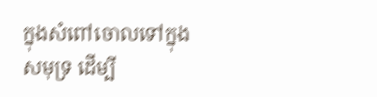ក្នុងសំពៅចោលទៅក្នុងសមុទ្រ ដើម្បី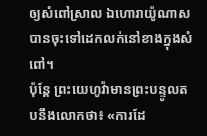ឲ្យសំពៅស្រាល ឯហោរាយ៉ូណាសបានចុះទៅដេកលក់នៅខាងក្នុងសំពៅ។
ប៉ុន្តែ ព្រះយេហូវ៉ាមានព្រះបន្ទូលតបនឹងលោកថា៖ «ការដែ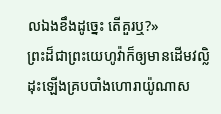លឯងខឹងដូច្នេះ តើគួរឬ?»
ព្រះដ៏ជាព្រះយេហូវ៉ាក៏ឲ្យមានដើមវល្លិដុះឡើងគ្របបាំងហោរាយ៉ូណាស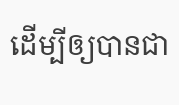ដើម្បីឲ្យបានជា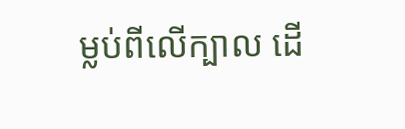ម្លប់ពីលើក្បាល ដើ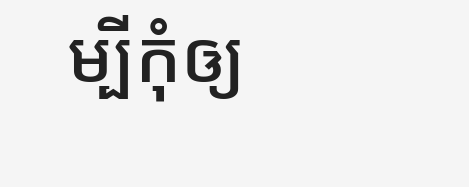ម្បីកុំឲ្យ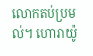លោកតប់ប្រមល់។ ហោរាយ៉ូ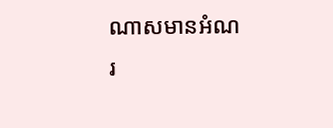ណាសមានអំណរ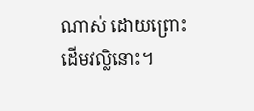ណាស់ ដោយព្រោះដើមវល្លិនោះ។